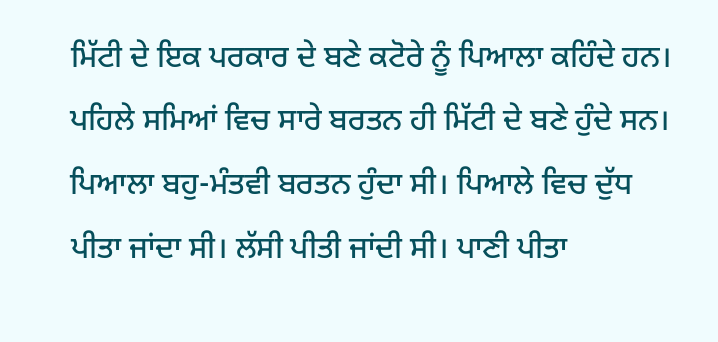ਮਿੱਟੀ ਦੇ ਇਕ ਪਰਕਾਰ ਦੇ ਬਣੇ ਕਟੋਰੇ ਨੂੰ ਪਿਆਲਾ ਕਹਿੰਦੇ ਹਨ। ਪਹਿਲੇ ਸਮਿਆਂ ਵਿਚ ਸਾਰੇ ਬਰਤਨ ਹੀ ਮਿੱਟੀ ਦੇ ਬਣੇ ਹੁੰਦੇ ਸਨ। ਪਿਆਲਾ ਬਹੁ-ਮੰਤਵੀ ਬਰਤਨ ਹੁੰਦਾ ਸੀ। ਪਿਆਲੇ ਵਿਚ ਦੁੱਧ ਪੀਤਾ ਜਾਂਦਾ ਸੀ। ਲੱਸੀ ਪੀਤੀ ਜਾਂਦੀ ਸੀ। ਪਾਣੀ ਪੀਤਾ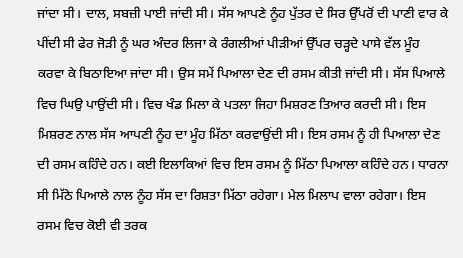ਜਾਂਦਾ ਸੀ। ਦਾਲ, ਸਬਜ਼ੀ ਪਾਈ ਜਾਂਦੀ ਸੀ। ਸੱਸ ਆਪਣੇ ਨੂੰਹ ਪੁੱਤਰ ਦੇ ਸਿਰ ਉੱਪਰੋਂ ਦੀ ਪਾਣੀ ਵਾਰ ਕੇ ਪੀਂਦੀ ਸੀ ਫੇਰ ਜੋੜੀ ਨੂੰ ਘਰ ਅੰਦਰ ਲਿਜਾ ਕੇ ਰੰਗਲੀਆਂ ਪੀੜੀਆਂ ਉੱਪਰ ਚੜ੍ਹਦੇ ਪਾਸੇ ਵੱਲ ਮੂੰਹ ਕਰਵਾ ਕੇ ਬਿਠਾਇਆ ਜਾਂਦਾ ਸੀ। ਉਸ ਸਮੇਂ ਪਿਆਲਾ ਦੇਣ ਦੀ ਰਸਮ ਕੀਤੀ ਜਾਂਦੀ ਸੀ। ਸੱਸ ਪਿਆਲੇ ਵਿਚ ਘਿਉ ਪਾਉਂਦੀ ਸੀ। ਵਿਚ ਖੰਡ ਮਿਲਾ ਕੇ ਪਤਲਾ ਜਿਹਾ ਮਿਸ਼ਰਣ ਤਿਆਰ ਕਰਦੀ ਸੀ। ਇਸ ਮਿਸ਼ਰਣ ਨਾਲ ਸੱਸ ਆਪਣੀ ਨੂੰਹ ਦਾ ਮੂੰਹ ਮਿੱਠਾ ਕਰਵਾਉਂਦੀ ਸੀ। ਇਸ ਰਸਮ ਨੂੰ ਹੀ ਪਿਆਲਾ ਦੇਣ ਦੀ ਰਸਮ ਕਹਿੰਦੇ ਹਨ। ਕਈ ਇਲਾਕਿਆਂ ਵਿਚ ਇਸ ਰਸਮ ਨੂੰ ਮਿੱਠਾ ਪਿਆਲਾ ਕਹਿੰਦੇ ਹਨ। ਧਾਰਨਾ ਸੀ ਮਿੱਠੇ ਪਿਆਲੇ ਨਾਲ ਨੂੰਹ ਸੱਸ ਦਾ ਰਿਸ਼ਤਾ ਮਿੱਠਾ ਰਹੇਗਾ। ਮੇਲ ਮਿਲਾਪ ਵਾਲਾ ਰਹੇਗਾ। ਇਸ ਰਸਮ ਵਿਚ ਕੋਈ ਵੀ ਤਰਕ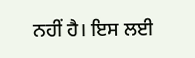ਨਹੀਂ ਹੈ। ਇਸ ਲਈ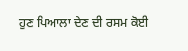ਹੁਣ ਪਿਆਲਾ ਦੇਣ ਦੀ ਰਸਮ ਕੋਈ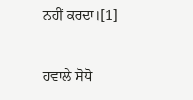ਨਹੀਂ ਕਰਦਾ।[1]

ਹਵਾਲੇ ਸੋਧੋ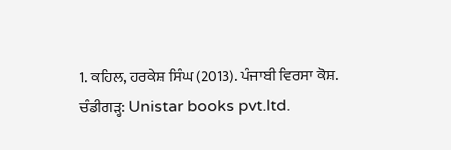1. ਕਹਿਲ, ਹਰਕੇਸ਼ ਸਿੰਘ (2013). ਪੰਜਾਬੀ ਵਿਰਸਾ ਕੋਸ਼. ਚੰਡੀਗੜ੍ਹ: Unistar books pvt.ltd.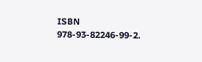ISBN 978-93-82246-99-2.